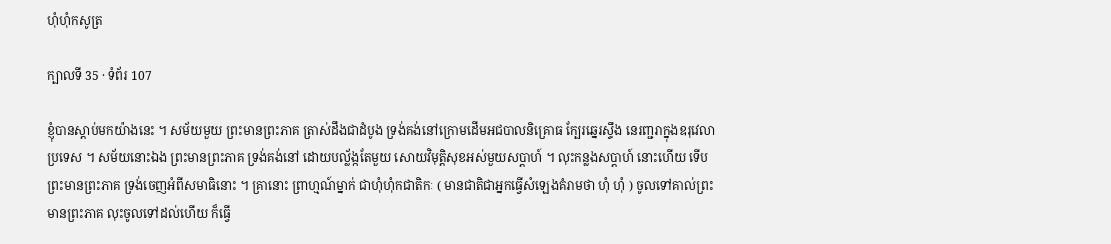ហុំហុំកសូត្រ

ក្បាលទី 35 · ទំព័រ 107

ខ្ញុំបានស្តាប់មកយ៉ាងនេះ ។ សម័យមួយ ព្រះមានព្រះភាគ ត្រាស់ដឹងជាដំបូង ទ្រង់គង់នៅក្រោមដើមអជបាលនិគ្រោធ ក្បែរឆ្នេរស្ទឹង នេរញ្ជរាក្នុងឧរុវេលាប្រទេស ។ សម័យនោះឯង ព្រះមានព្រះភាគ ទ្រង់គង់នៅ ដោយបល្ល័ង្កតែមួយ សោយវិមុត្តិសុខអស់មួយសប្តាហ៍ ។ លុះកន្លងសប្តាហ៍ នោះហើយ ទើបព្រះមានព្រះភាគ ទ្រង់ចេញអំពីសមាធិនោះ ។ គ្រានោះ ព្រាហ្មណ៍ម្នាក់ ជាហុំហុំកជាតិកៈ ( មានជាតិជាអ្នកធ្វើសំឡេងគំរាមថា ហុំ ហុំ ) ចូលទៅគាល់ព្រះមានព្រះភាគ លុះចូលទៅដល់ហើយ ក៏ធ្វើ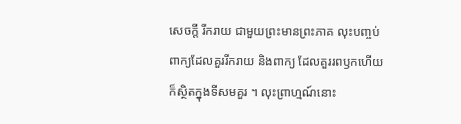សេចក្តី រីករាយ ជាមួយព្រះមានព្រះភាគ លុះបញ្ចប់ពាក្យដែលគួររីករាយ និងពាក្យ ដែលគួររពឫកហើយ ក៏ស្ថិតក្នុងទីសមគួរ ។ លុះព្រាហ្មណ៍នោះ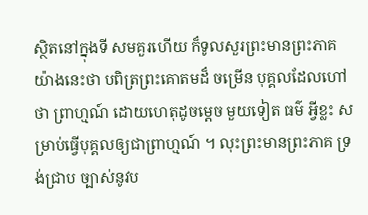ស្ថិតនៅក្នុងទី សមគួរហើយ ក៏ទូលសួរព្រះមានព្រះភាគយ៉ាងនេះថា បពិត្រព្រះគោតមដ៏ ចម្រើន បុគ្គលដែលហៅថា ព្រាហ្មណ៍ ដោយហេតុដូចម្តេច មួយទៀត ធម៌ អ្វីខ្លះ សម្រាប់ធ្វើបុគ្គលឲ្យជាព្រាហ្មណ៍ ។ លុះព្រះមានព្រះភាគ ទ្រង់ជ្រាប ច្បាស់នូវប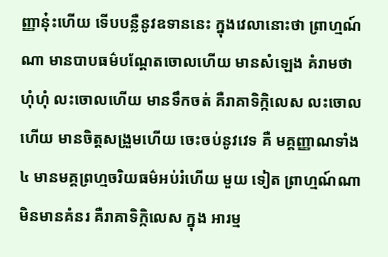ញ្ញានុ៎ះហើយ ទើបបន្លឺនូវឧទាននេះ ក្នុងវេលានោះថា ព្រាហ្មណ៍ណា មានបាបធម៌បណ្តែតចោលហើយ មានសំឡេង គំរាមថា ហុំហុំ លះចោលហើយ មានទឹកចត់ គឺរាគាទិក្កិលេស លះចោលហើយ មានចិត្តសង្រួមហើយ ចេះចប់នូវវេទ គឺ មគ្គញ្ញាណទាំង ៤ មានមគ្គព្រហ្មចរិយធម៌អប់រំហើយ មួយ ទៀត ព្រាហ្មណ៍ណា មិនមានគំនរ គឺរាគាទិក្កិលេស ក្នុង អារម្ម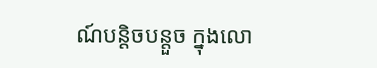ណ៍បន្តិចបន្តួច ក្នុងលោ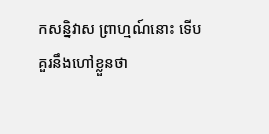កសន្និវាស ព្រាហ្មណ៍នោះ ទើប គួរនឹងហៅខ្លួនថា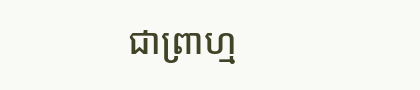ជាព្រាហ្ម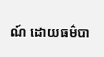ណ៍ ដោយធម៌បា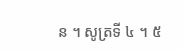ន ។ សូត្រទី ៤ ។ ៥